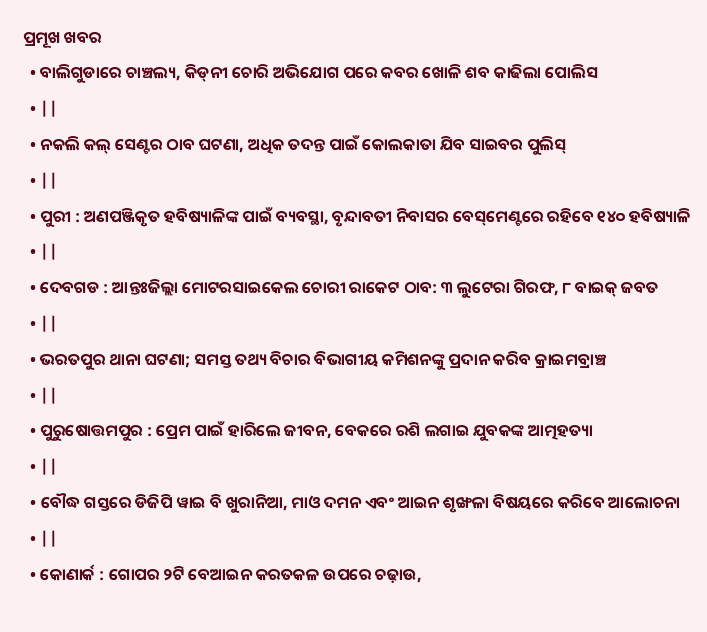ପ୍ରମୂଖ ଖବର
  • ବାଲିଗୁଡାରେ ଚାଞ୍ଚଲ୍ୟ, କିଡ୍‌ନୀ ଚୋରି ଅଭିଯୋଗ ପରେ କବର ଖୋଳି ଶବ କାଢିଲା ପୋଲିସ
  • ||
  • ନକଲି କଲ୍‌ ସେଣ୍ଟର ଠାବ ଘଟଣା, ଅଧିକ ତଦନ୍ତ ପାଇଁ କୋଲକାତା ଯିବ ସାଇବର ପୁଲିସ୍‌
  • ||
  • ପୁରୀ : ଅଣପଞ୍ଜିକୃତ ହବିଷ୍ୟାଳିଙ୍କ ପାଇଁ ବ୍ୟବସ୍ଥା, ବୃନ୍ଦାବତୀ ନିବାସର ବେସ୍‌ମେଣ୍ଟରେ ରହିବେ ୧୪୦ ହବିଷ୍ୟାଳି
  • ||
  • ଦେବଗଡ : ଆନ୍ତଃଜିଲ୍ଲା ମୋଟରସାଇକେଲ ଚୋରୀ ରାକେଟ ଠାବ: ୩ ଲୁଟେରା ଗିରଫ, ୮ ବାଇକ୍‌ ଜବତ
  • ||
  • ଭରତପୁର ଥାନା ଘଟଣା; ସମସ୍ତ ତଥ୍ୟ ବିଚାର ବିଭାଗୀୟ କମିଶନଙ୍କୁ ପ୍ରଦାନ କରିବ କ୍ରାଇମବ୍ରାଞ୍ଚ
  • ||
  • ପୁରୁଷୋତ୍ତମପୁର : ପ୍ରେମ ପାଇଁ ହାରିଲେ ଜୀବନ, ବେକରେ ରଶି ଲଗାଇ ଯୁବକଙ୍କ ଆତ୍ମହତ୍ୟା
  • ||
  • ବୌଦ୍ଧ ଗସ୍ତରେ ଡିଜିପି ୱାଇ ବି ଖୁରାନିଆ, ମାଓ ଦମନ ଏବଂ ଆଇନ ଶୃଙ୍ଖଳା ବିଷୟରେ କରିବେ ଆଲୋଚନା
  • ||
  • କୋଣାର୍କ : ଗୋପର ୨ଟି ବେଆଇନ କରତକଳ ଉପରେ ଚଢ଼ାଉ,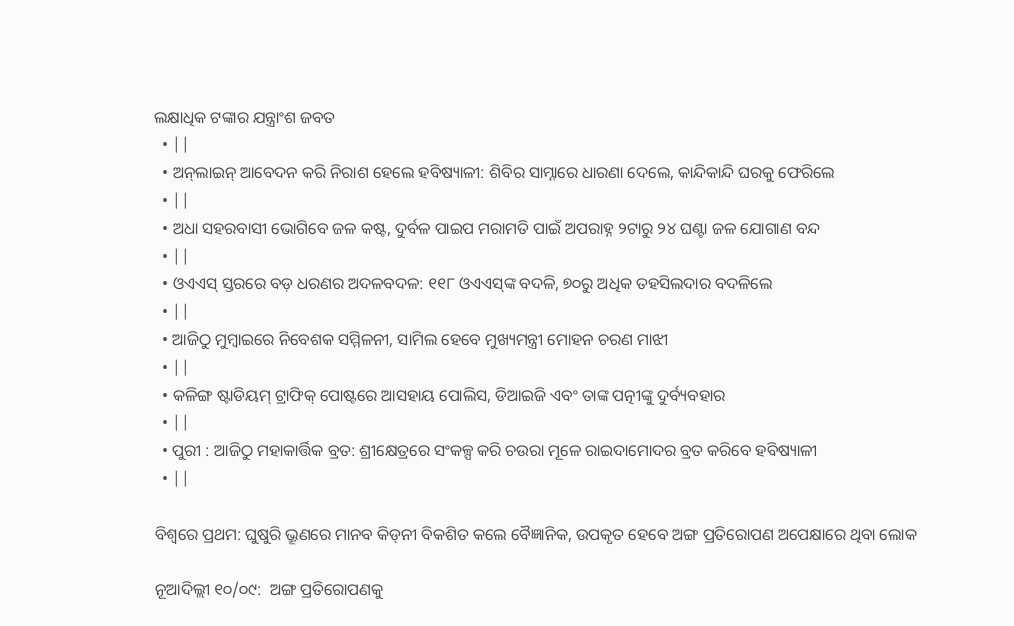ଲକ୍ଷାଧିକ ଟଙ୍କାର ଯନ୍ତ୍ରାଂଶ ଜବତ
  • ||
  • ଅନ୍‌ଲାଇନ୍‌ ଆବେଦନ କରି ନିରାଶ ହେଲେ ହବିଷ୍ୟାଳୀ: ଶିବିର ସାମ୍ନାରେ ଧାରଣା ଦେଲେ, କାନ୍ଦିକାନ୍ଦି ଘରକୁ ଫେରିଲେ
  • ||
  • ଅଧା ସହରବାସୀ ଭୋଗିବେ ଜଳ କଷ୍ଟ, ଦୁର୍ବଳ ପାଇପ ମରାମତି ପାଇଁ ଅପରାହ୍ନ ୨ଟାରୁ ୨୪ ଘଣ୍ଟା ଜଳ ଯୋଗାଣ ବନ୍ଦ
  • ||
  • ଓଏଏସ୍‌ ସ୍ତରରେ ବଡ଼ ଧରଣର ଅଦଳବଦଳ: ୧୧୮ ଓଏଏସ୍‌ଙ୍କ ବଦଳି, ୭୦ରୁ ଅଧିକ ତହସିଲଦାର ବଦଳିଲେ
  • ||
  • ଆଜିଠୁ ମୁମ୍ୱାଇରେ ନିବେଶକ ସମ୍ମିଳନୀ, ସାମିଲ ହେବେ ମୁଖ୍ୟମନ୍ତ୍ରୀ ମୋହନ ଚରଣ ମାଝୀ
  • ||
  • କଳିଙ୍ଗ ଷ୍ଟାଡିୟମ୍‌ ଟ୍ରାଫିକ୍‌ ପୋଷ୍ଟରେ ଆସହାୟ ପୋଲିସ, ଡିଆଇଜି ଏବଂ ତାଙ୍କ ପତ୍ନୀଙ୍କୁ ଦୁର୍ବ୍ୟବହାର
  • ||
  • ପୁରୀ : ଆଜିଠୁ ମହାକାର୍ତ୍ତିକ ବ୍ରତ: ଶ୍ରୀକ୍ଷେତ୍ରରେ ସଂକଳ୍ପ କରି ଚଉରା ମୂଳେ ରାଇଦାମୋଦର ବ୍ରତ କରିବେ ହବିଷ୍ୟାଳୀ
  • ||

ବିଶ୍ୱରେ ପ୍ରଥମ: ଘୁଷୁରି ଭ୍ରୂଣରେ ମାନବ କିଡ୍‌ନୀ ବିକଶିତ କଲେ ବୈଜ୍ଞାନିକ, ଉପକୃତ ହେବେ ଅଙ୍ଗ ପ୍ରତିରୋପଣ ଅପେକ୍ଷାରେ ଥିବା ଲୋକ

ନୂଆଦିଲ୍ଲୀ ୧୦/୦୯:  ଅଙ୍ଗ ପ୍ରତିରୋପଣକୁ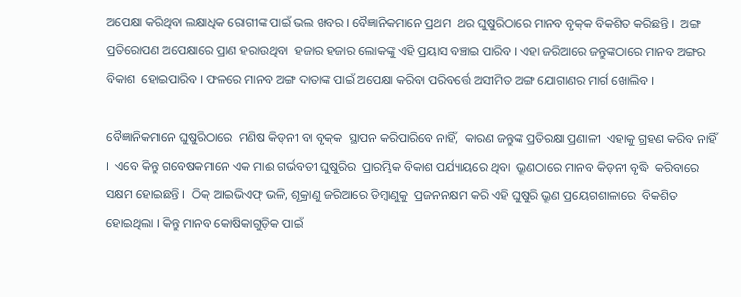ଅପେକ୍ଷା କରିଥିବା ଲକ୍ଷାଧିକ ରୋଗୀଙ୍କ ପାଇଁ ଭଲ ଖବର । ବୈଜ୍ଞାନିକମାନେ ପ୍ରଥମ  ଥର ଘୁଷୁରିଠାରେ ମାନବ ବୃକ୍‌କ ବିକଶିତ କରିଛନ୍ତି ।  ଅଙ୍ଗ ପ୍ରତିରୋପଣ ଅପେକ୍ଷାରେ ପ୍ରାଣ ହରାଉଥିବା  ହଜାର ହଜାର ଲୋକଙ୍କୁ ଏହି ପ୍ରୟାସ ବଞ୍ଚାଇ ପାରିବ । ଏହା ଜରିଆରେ ଜନ୍ତୁଙ୍କଠାରେ ମାନବ ଅଙ୍ଗର ବିକାଶ  ହୋଇପାରିବ । ଫଳରେ ମାନବ ଅଙ୍ଗ ଦାତାଙ୍କ ପାଇଁ ଅପେକ୍ଷା କରିବା ପରିବର୍ତ୍ତେ ଅସୀମିତ ଅଙ୍ଗ ଯୋଗାଣର ମାର୍ଗ ଖୋଲିବ ।

ବୈଜ୍ଞାନିକମାନେ ଘୁଷୁରିଠାରେ  ମଣିଷ କିଡ୍‌ନୀ ବା ବୃକ୍‌କ  ସ୍ଥାପନ କରିପାରିବେ ନାହିଁ,  କାରଣ ଜନ୍ତୁଙ୍କ ପ୍ରତିରକ୍ଷା ପ୍ରଣାଳୀ  ଏହାକୁ ଗ୍ରହଣ କରିବ ନାହିଁ ।  ଏବେ କିନ୍ତୁ ଗବେଷକମାନେ ଏକ ମାଈ ଗର୍ଭବତୀ ଘୁଷୁରିର  ପ୍ରାରମ୍ଭିକ ବିକାଶ ପର୍ଯ୍ୟାୟରେ ଥିବା  ଭ୍ରୂଣଠାରେ ମାନବ କିଡ୍‌ନୀ ବୃଦ୍ଧି  କରିବାରେ ସକ୍ଷମ ହୋଇଛନ୍ତି ।  ଠିକ୍‌ ଆଇଭିଏଫ୍‌ ଭଳି, ଶୂକ୍ରାଣୁ ଜରିଆରେ ଡିମ୍ବାଣୁକୁ  ପ୍ରଜନନକ୍ଷମ କରି ଏହି ଘୁଷୁରି ଭ୍ରୂଣ ପ୍ରୟେଗଶାଳାରେ  ବିକଶିତ ହୋଇଥିଲା । କିନ୍ତୁ ମାନବ କୋଷିକାଗୁଡ଼ିକ ପାଇଁ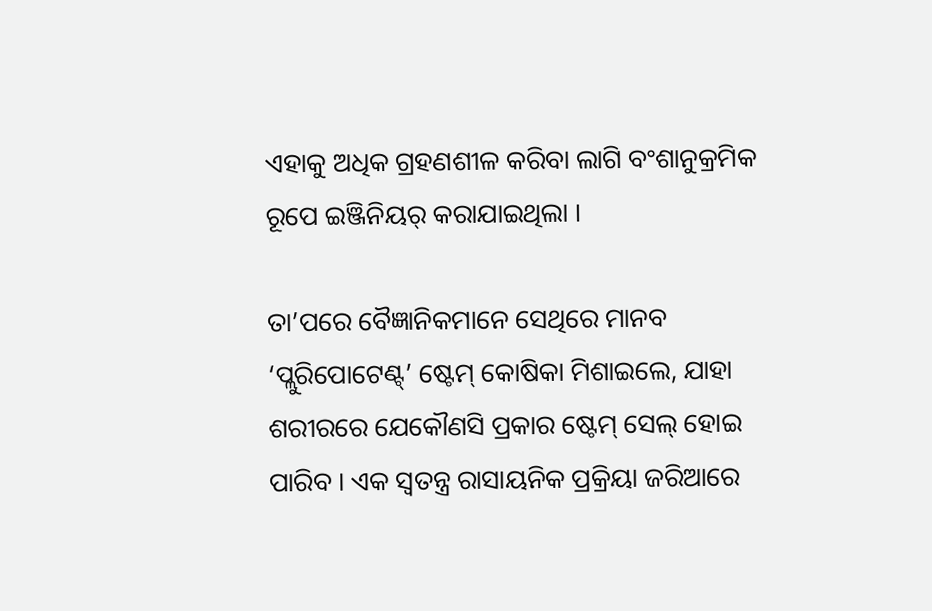ଏହାକୁ ଅଧିକ ଗ୍ରହଣଶୀଳ କରିବା ଲାଗି ବଂଶାନୁକ୍ରମିକ ରୂପେ ଇଞ୍ଜିନିୟର୍‌ କରାଯାଇଥିଲା ।

ତା’ପରେ ବୈଜ୍ଞାନିକମାନେ ସେଥିରେ ମାନବ  ‘ପ୍ଲୁରିପୋଟେଣ୍ଟ୍‌’ ଷ୍ଟେମ୍‌ କୋଷିକା ମିଶାଇଲେ, ଯାହା  ଶରୀରରେ ଯେକୌଣସି ପ୍ରକାର ଷ୍ଟେମ୍‌ ସେଲ୍‌ ହୋଇ  ପାରିବ । ଏକ ସ୍ୱତନ୍ତ୍ର ରାସାୟନିକ ପ୍ରକ୍ରିୟା ଜରିଆରେ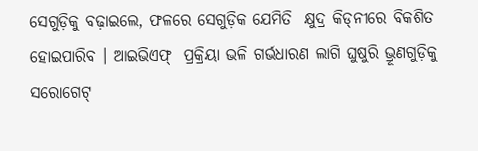ସେଗୁଡ଼ିକୁ ବଢ଼ାଇଲେ, ଫଳରେ ସେଗୁଡ଼ିକ ଯେମିତି  କ୍ଷୁଦ୍ର କିଡ୍‌ନୀରେ ବିକଶିତ ହୋଇପାରିବ । ଆଇଭିଏଫ୍‌  ପ୍ରକ୍ରିୟା ଭଳି ଗର୍ଭଧାରଣ ଲାଗି ଘୁଷୁରି ଭ୍ରୂଣଗୁଡ଼ିକୁ  ସରୋଗେଟ୍‌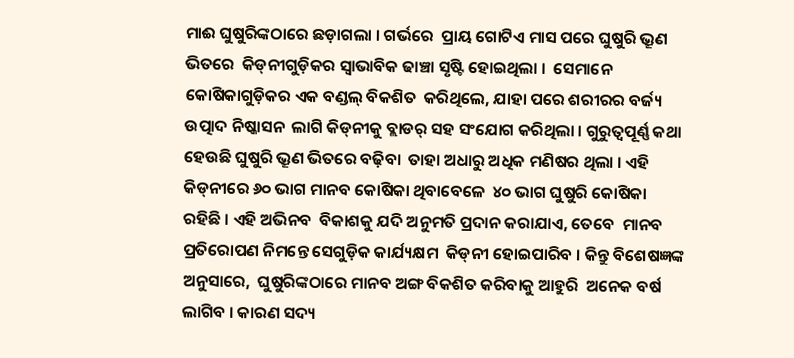ମାଈ ଘୁଷୁରିଙ୍କଠାରେ ଛଡ଼ାଗଲା । ଗର୍ଭରେ  ପ୍ରାୟ ଗୋଟିଏ ମାସ ପରେ ଘୁଷୁରି ଭ୍ରୂଣ ଭିତରେ  କିଡ୍‌ନୀଗୁଡ଼ିକର ସ୍ୱାଭାବିକ ଢାଞ୍ଚା ସୃଷ୍ଟି ହୋଇଥିଲା ।  ସେମାନେ କୋଷିକାଗୁଡ଼ିକର ଏକ ବଣ୍ଡଲ୍‌ ବିକଶିତ  କରିଥିଲେ, ଯାହା ପରେ ଶରୀରର ବର୍ଜ୍ୟ ଉତ୍ପାଦ ନିଷ୍କାସନ  ଲାଗି କିଡ୍‌ନୀକୁ ବ୍ଲାଡର୍‌ ସହ ସଂଯୋଗ କରିଥିଲା । ଗୁରୁତ୍ୱପୂର୍ଣ୍ଣ କଥା ହେଉଛି ଘୁଷୁରି ଭ୍ରୂଣ ଭିତରେ ବଢ଼ିବା  ତାହା ଅଧାରୁ ଅଧିକ ମଣିଷର ଥିଲା । ଏହି  କିଡ୍‌ନୀରେ ୬୦ ଭାଗ ମାନବ କୋଷିକା ଥିବାବେଳେ  ୪୦ ଭାଗ ଘୁଷୁରି କୋଷିକା ରହିଛି । ଏହି ଅଭିନବ  ବିକାଶକୁ ଯଦି ଅନୁମତି ପ୍ରଦାନ କରାଯାଏ, ତେବେ  ମାନବ ପ୍ରତିରୋପଣ ନିମନ୍ତେ ସେଗୁଡ଼ିକ କାର୍ଯ୍ୟକ୍ଷମ  କିଡ୍‌ନୀ ହୋଇପାରିବ । କିନ୍ତୁ ବିଶେଷଜ୍ଞଙ୍କ ଅନୁସାରେ,  ଘୁଷୁରିଙ୍କଠାରେ ମାନବ ଅଙ୍ଗ ବିକଶିତ କରିବାକୁ ଆହୁରି  ଅନେକ ବର୍ଷ ଲାଗିବ । କାରଣ ସଦ୍ୟ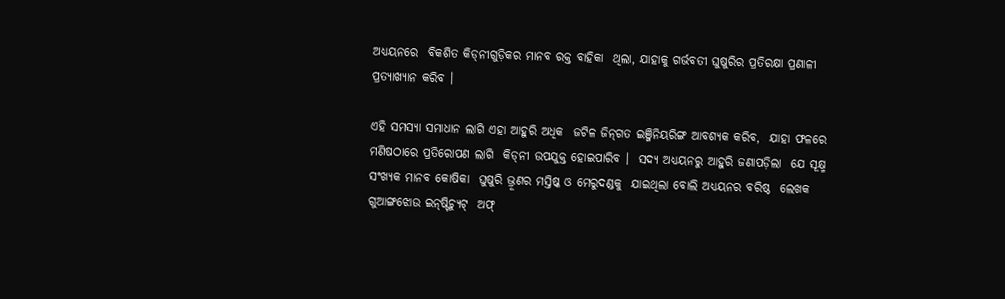ଅଧ୍ୟୟନରେ  ବିକଶିତ କିଡ୍‌ନୀଗୁଡ଼ିକର ମାନବ ରକ୍ତ ବାହିକା  ଥିଲା, ଯାହାକୁ ଗର୍ଭବତୀ ଘୁଷୁରିର ପ୍ରତିରକ୍ଷା ପ୍ରଣାଳୀ  ପ୍ରତ୍ୟାଖ୍ୟାନ କରିବ ।

ଏହି ସମସ୍ୟା ସମାଧାନ ଲାଗି ଏହା ଆହୁରି ଅଧିକ  ଜଟିଳ ଜିନ୍‌ଗତ ଇଞ୍ଜିନିୟରିଙ୍ଗ ଆବଶ୍ୟକ କରିବ,  ଯାହା ଫଳରେ ମଣିଷଠାରେ ପ୍ରତିରୋପଣ ଲାଗି  କିଡ୍‌ନୀ ଉପଯୁକ୍ତ ହୋଇପାରିବ ।  ସଦ୍ୟ ଅଧ୍ୟୟନରୁ ଆହୁରି ଜଣାପଡ଼ିଲା  ଯେ ସୂକ୍ଷ୍ମ ସଂଖ୍ୟକ ମାନବ କୋଷିକା  ଘୁଷୁରି ଭ୍ରୂଣର ମସ୍ତିଷ୍କ ଓ ମେରୁଦଣ୍ଡକୁ  ଯାଇଥିଲା ବୋଲି ଅଧ୍ୟୟନର ବରିଷ୍ଠ  ଲେଖକ ଗୁଆଙ୍ଗଝୋଉ ଇନ୍‌ଷ୍ଟିଚ୍ୟୁଟ୍‌  ଅଫ୍‌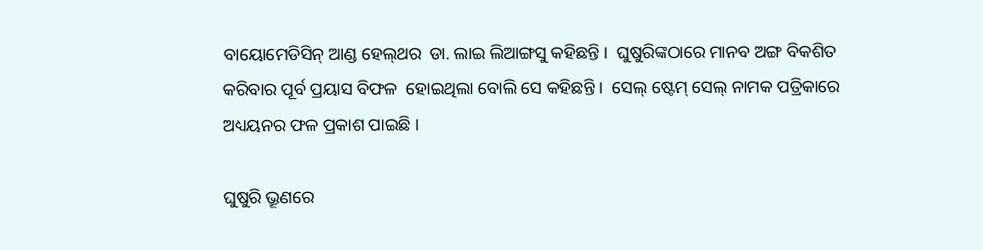ବାୟୋମେଡିସିନ୍‌ ଆଣ୍ଡ ହେଲ୍‌ଥର  ଡା. ଲାଇ ଲିଆଙ୍ଗସୁ କହିଛନ୍ତି ।  ଘୁଷୁରିଙ୍କଠାରେ ମାନବ ଅଙ୍ଗ ବିକଶିତ  କରିବାର ପୂର୍ବ ପ୍ରୟାସ ବିଫଳ  ହୋଇଥିଲା ବୋଲି ସେ କହିଛନ୍ତି ।  ସେଲ୍‌ ଷ୍ଟେମ୍‌ ସେଲ୍‌ ନାମକ ପତ୍ରିକାରେ  ଅଧ୍ୟୟନର ଫଳ ପ୍ରକାଶ ପାଇଛି ।

ଘୁଷୁରି ଭ୍ରୂଣରେ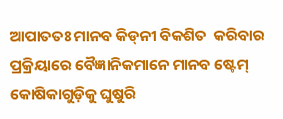ଆପାତତଃ ମାନବ କିଡ୍‌ନୀ ବିକଶିତ  କରିବାର ପ୍ରକ୍ରିୟାରେ ବୈଜ୍ଞାନିକମାନେ ମାନବ ଷ୍ଟେମ୍‌  କୋଷିକାଗୁଡ଼ିକୁ ଘୁଷୁରି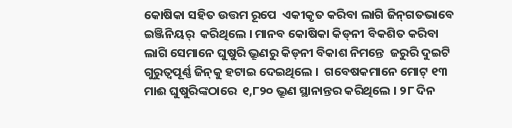କୋଷିକା ସହିତ ଉତ୍ତମ ରୂପେ  ଏକୀକୃତ କରିବା ଲାଗି ଜିନ୍‌ଗତଭାବେ ଇଞ୍ଜିନିୟର୍‌  କରିଥିଲେ । ମାନବ କୋଷିକା କିଡ୍‌ନୀ ବିକଶିତ କରିବା  ଲାଗି ସେମାନେ ଘୁଷୁରି ଭ୍ରୂଣରୁ କିଡ୍‌ନୀ ବିକାଶ ନିମନ୍ତେ  ଜରୁରି ଦୁଇଟି ଗୁରୁତ୍ୱପୂର୍ଣ୍ଣ ଜିନ୍‌କୁ ହଟାଇ ଦେଇଥିଲେ ।  ଗବେଷକମାନେ ମୋଟ୍‌ ୧୩ ମାଈ ଘୁଷୁରିଙ୍କଠାରେ  ୧,୮୨୦ ଭ୍ରୂଣ ସ୍ଥାନାନ୍ତର କରିଥିଲେ । ୨୮ ଦିନ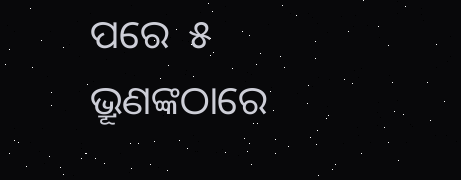ପରେ  ୫ ଭ୍ରୂଣଙ୍କଠାରେ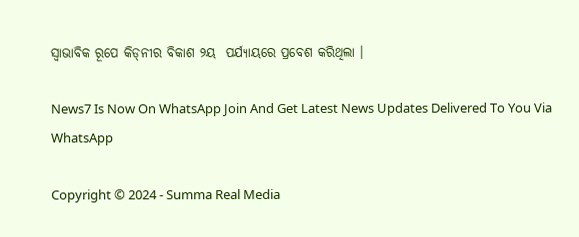ସ୍ୱାଭାବିକ ରୂପେ କିଡ୍‌ନୀର ବିକାଶ ୨ୟ  ପର୍ଯ୍ୟାୟରେ ପ୍ରବେଶ କରିଥିଲା ।

News7 Is Now On WhatsApp Join And Get Latest News Updates Delivered To You Via WhatsApp

Copyright © 2024 - Summa Real Media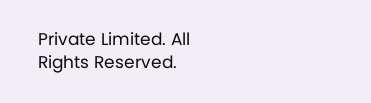Private Limited. All Rights Reserved.